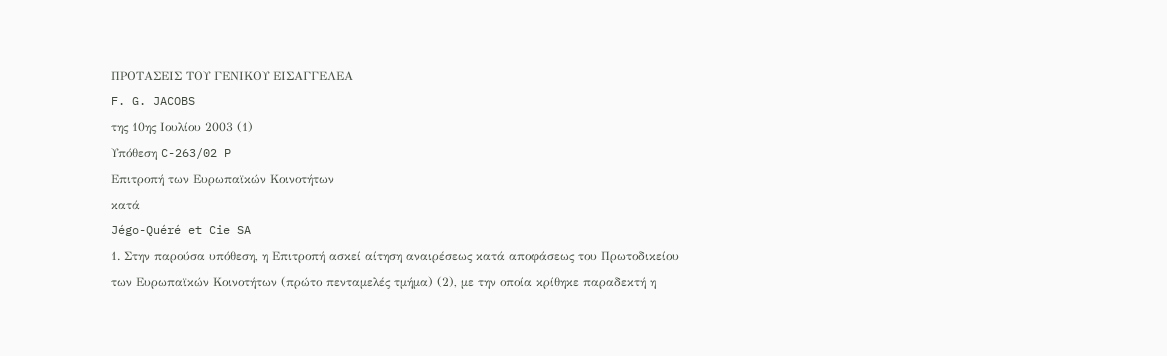ΠΡΟΤΑΣΕΙΣ ΤΟΥ ΓΕΝΙΚΟΥ ΕΙΣΑΓΓΕΛΕΑ
F. G. JACOBS
της 10ης Ιουλίου 2003 (1)
Υπόθεση C-263/02 P
Επιτροπή των Ευρωπαϊκών Κοινοτήτων
κατά
Jégo-Quéré et Cie SA
1. Στην παρούσα υπόθεση, η Επιτροπή ασκεί αίτηση αναιρέσεως κατά αποφάσεως του Πρωτοδικείου των Ευρωπαϊκών Κοινοτήτων (πρώτο πενταμελές τμήμα) (2), με την οποία κρίθηκε παραδεκτή η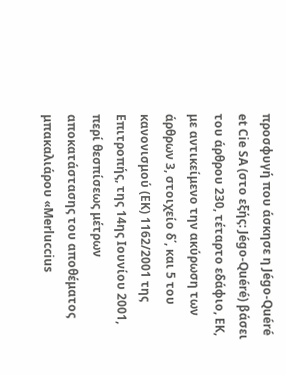προσφυγή που άσκησε η Jégo-Quéré et Cie SA (στο εξής: Jégo-Quéré) βάσει του άρθρου 230, τέταρτο εδάφιο, ΕΚ, με αντικείμενο την ακύρωση των άρθρων 3, στοιχείο δ΄, και 5 του κανονισμού (ΕΚ) 1162/2001 της Επιτροπής, της 14ης Ιουνίου 2001, περί θεσπίσεως μέτρων αποκατάστασης του αποθέματος μπακαλιάρου «Merluccius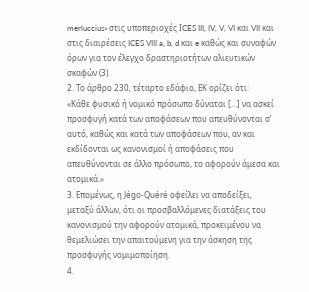merluccius» στις υποπεριοχές ΙCES III, IV, V, VI και VII και στις διαιρέσεις ICES VIII a, b, d και e καθώς και συναφών όρων για τον έλεγχο δραστηριοτήτων αλιευτικών σκαφών (3).
2. Το άρθρο 230, τέταρτο εδάφιο, ΕΚ ορίζει ότι:
«Κάθε φυσικό ή νομικό πρόσωπο δύναται […] να ασκεί προσφυγή κατά των αποφάσεων που απευθύνονται σ’ αυτό, καθώς και κατά των αποφάσεων που, αν και εκδίδονται ως κανονισμοί ή αποφάσεις που απευθύνονται σε άλλο πρόσωπο, το αφορούν άμεσα και ατομικά.»
3. Επομένως, η Jégo-Quéré οφείλει να αποδείξει, μεταξύ άλλων, ότι οι προσβαλλόμενες διατάξεις του κανονισμού την αφορούν ατομικά, προκειμένου να θεμελιώσει την απαιτούμενη για την άσκηση της προσφυγής νομιμοποίηση.
4.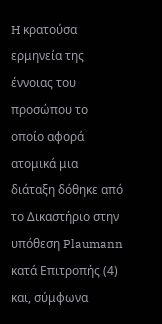H κρατούσα ερμηνεία της έννοιας του προσώπου το οποίο αφορά ατομικά μια διάταξη δόθηκε από το Δικαστήριο στην υπόθεση Plaumann κατά Επιτροπής (4) και, σύμφωνα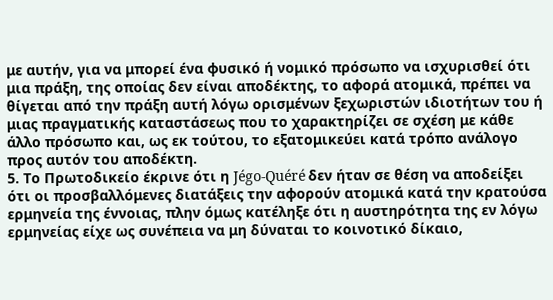με αυτήν, για να μπορεί ένα φυσικό ή νομικό πρόσωπο να ισχυρισθεί ότι μια πράξη, της οποίας δεν είναι αποδέκτης, το αφορά ατομικά, πρέπει να θίγεται από την πράξη αυτή λόγω ορισμένων ξεχωριστών ιδιοτήτων του ή μιας πραγματικής καταστάσεως που το χαρακτηρίζει σε σχέση με κάθε άλλο πρόσωπο και, ως εκ τούτου, το εξατομικεύει κατά τρόπο ανάλογο προς αυτόν του αποδέκτη.
5. Το Πρωτοδικείο έκρινε ότι η Jégo-Quéré δεν ήταν σε θέση να αποδείξει ότι οι προσβαλλόμενες διατάξεις την αφορούν ατομικά κατά την κρατούσα ερμηνεία της έννοιας, πλην όμως κατέληξε ότι η αυστηρότητα της εν λόγω ερμηνείας είχε ως συνέπεια να μη δύναται το κοινοτικό δίκαιο,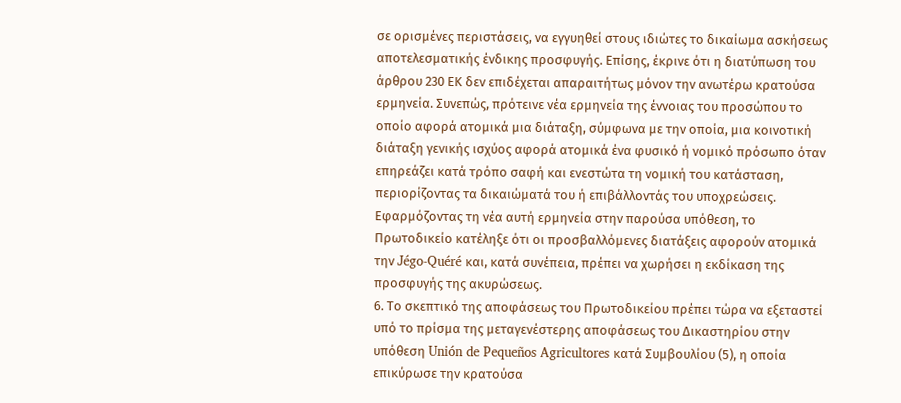σε ορισμένες περιστάσεις, να εγγυηθεί στους ιδιώτες το δικαίωμα ασκήσεως αποτελεσματικής ένδικης προσφυγής. Επίσης, έκρινε ότι η διατύπωση του άρθρου 230 ΕΚ δεν επιδέχεται απαραιτήτως μόνον την ανωτέρω κρατούσα ερμηνεία. Συνεπώς, πρότεινε νέα ερμηνεία της έννοιας του προσώπου το οποίο αφορά ατομικά μια διάταξη, σύμφωνα με την οποία, μια κοινοτική διάταξη γενικής ισχύος αφορά ατομικά ένα φυσικό ή νομικό πρόσωπο όταν επηρεάζει κατά τρόπο σαφή και ενεστώτα τη νομική του κατάσταση, περιορίζοντας τα δικαιώματά του ή επιβάλλοντάς του υποχρεώσεις. Εφαρμόζοντας τη νέα αυτή ερμηνεία στην παρούσα υπόθεση, το Πρωτοδικείο κατέληξε ότι οι προσβαλλόμενες διατάξεις αφορούν ατομικά την Jégo-Quéré και, κατά συνέπεια, πρέπει να χωρήσει η εκδίκαση της προσφυγής της ακυρώσεως.
6. Το σκεπτικό της αποφάσεως του Πρωτοδικείου πρέπει τώρα να εξεταστεί υπό το πρίσμα της μεταγενέστερης αποφάσεως του Δικαστηρίου στην υπόθεση Unión de Pequeños Agricultores κατά Συμβουλίου (5), η οποία επικύρωσε την κρατούσα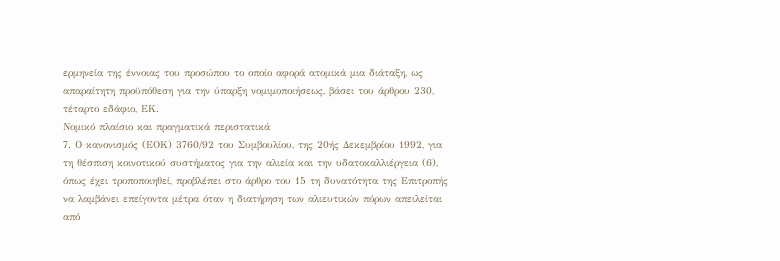ερμηνεία της έννοιας του προσώπου το οποίο αφορά ατομικά μια διάταξη, ως απαραίτητη προϋπόθεση για την ύπαρξη νομιμοποιήσεως, βάσει του άρθρου 230, τέταρτο εδάφιο, ΕΚ.
Νομικό πλαίσιο και πραγματικά περιστατικά
7. Ο κανονισμός (ΕΟΚ) 3760/92 του Συμβουλίου, της 20ής Δεκεμβρίου 1992, για τη θέσπιση κοινοτικού συστήματος για την αλιεία και την υδατοκαλλιέργεια (6), όπως έχει τροποποιηθεί, προβλέπει στο άρθρο του 15 τη δυνατότητα της Επιτροπής να λαμβάνει επείγοντα μέτρα όταν η διατήρηση των αλιευτικών πόρων απειλείται από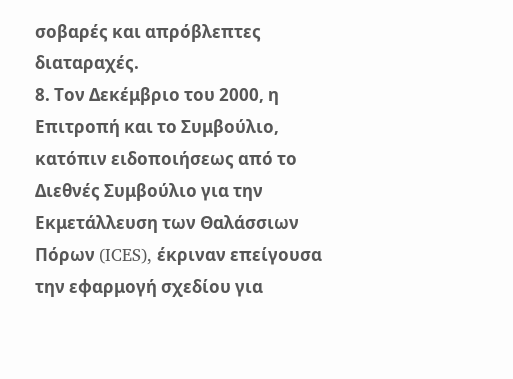σοβαρές και απρόβλεπτες διαταραχές.
8. Τον Δεκέμβριο του 2000, η Επιτροπή και το Συμβούλιο, κατόπιν ειδοποιήσεως από το Διεθνές Συμβούλιο για την Εκμετάλλευση των Θαλάσσιων Πόρων (ICES), έκριναν επείγουσα την εφαρμογή σχεδίου για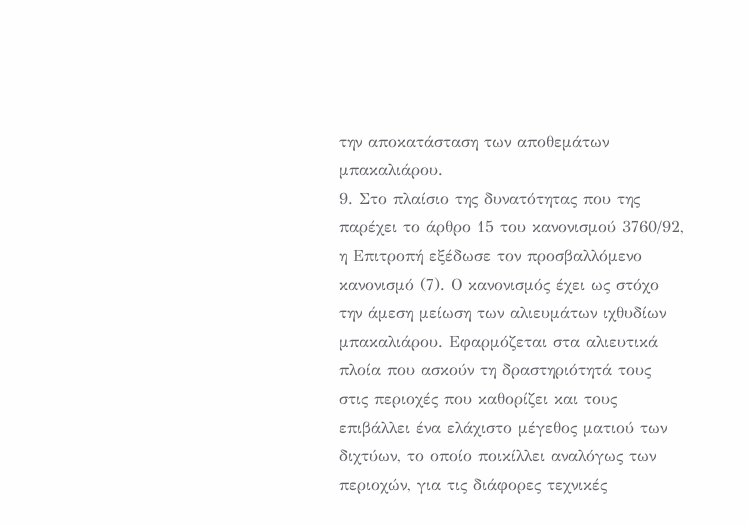την αποκατάσταση των αποθεμάτων μπακαλιάρου.
9. Στο πλαίσιο της δυνατότητας που της παρέχει το άρθρο 15 του κανονισμού 3760/92, η Επιτροπή εξέδωσε τον προσβαλλόμενο κανονισμό (7). Ο κανονισμός έχει ως στόχο την άμεση μείωση των αλιευμάτων ιχθυδίων μπακαλιάρου. Εφαρμόζεται στα αλιευτικά πλοία που ασκούν τη δραστηριότητά τους στις περιοχές που καθορίζει και τους επιβάλλει ένα ελάχιστο μέγεθος ματιού των διχτύων, το οποίο ποικίλλει αναλόγως των περιοχών, για τις διάφορες τεχνικές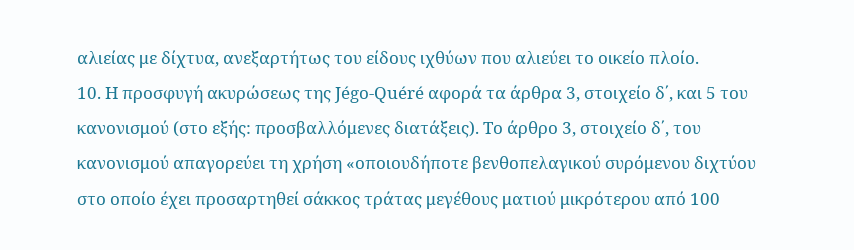αλιείας με δίχτυα, ανεξαρτήτως του είδους ιχθύων που αλιεύει το οικείο πλοίο.
10. Η προσφυγή ακυρώσεως της Jégo-Quéré αφορά τα άρθρα 3, στοιχείο δ΄, και 5 του κανονισμού (στο εξής: προσβαλλόμενες διατάξεις). Το άρθρο 3, στοιχείο δ΄, του κανονισμού απαγορεύει τη χρήση «οποιουδήποτε βενθοπελαγικού συρόμενου διχτύου στο οποίο έχει προσαρτηθεί σάκκος τράτας μεγέθους ματιού μικρότερου από 100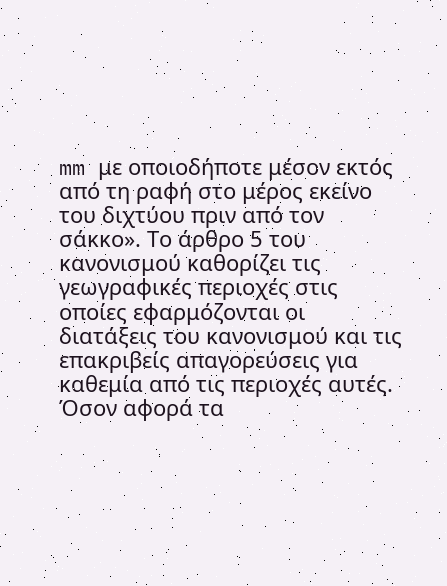mm με οποιοδήποτε μέσον εκτός από τη ραφή στο μέρος εκείνο του διχτύου πριν από τον σάκκο». Το άρθρο 5 του κανονισμού καθορίζει τις γεωγραφικές περιοχές στις οποίες εφαρμόζονται οι διατάξεις του κανονισμού και τις επακριβείς απαγορεύσεις για καθεμία από τις περιοχές αυτές. Όσον αφορά τα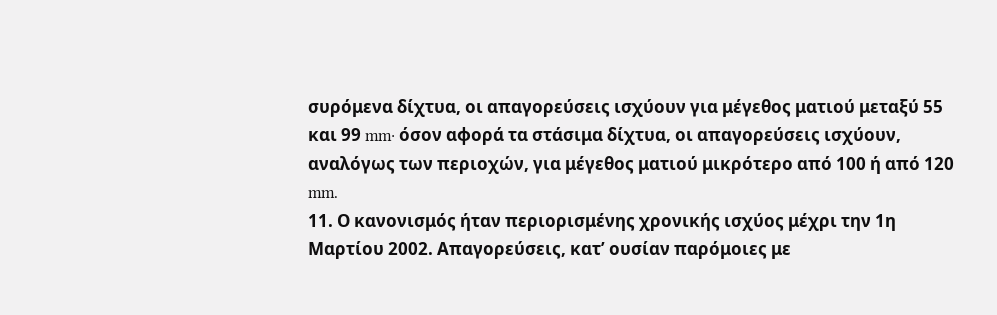συρόμενα δίχτυα, οι απαγορεύσεις ισχύουν για μέγεθος ματιού μεταξύ 55 και 99 mm· όσον αφορά τα στάσιμα δίχτυα, οι απαγορεύσεις ισχύουν, αναλόγως των περιοχών, για μέγεθος ματιού μικρότερο από 100 ή από 120 mm.
11. Ο κανονισμός ήταν περιορισμένης χρονικής ισχύος μέχρι την 1η Μαρτίου 2002. Απαγορεύσεις, κατ’ ουσίαν παρόμοιες με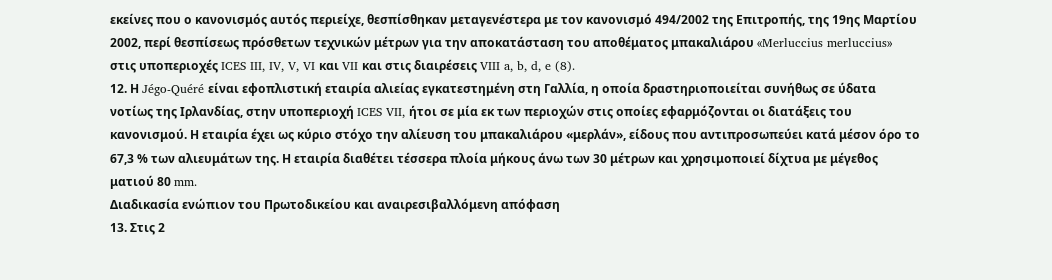εκείνες που ο κανονισμός αυτός περιείχε, θεσπίσθηκαν μεταγενέστερα με τον κανονισμό 494/2002 της Επιτροπής, της 19ης Μαρτίου 2002, περί θεσπίσεως πρόσθετων τεχνικών μέτρων για την αποκατάσταση του αποθέματος μπακαλιάρου «Merluccius merluccius» στις υποπεριοχές ICES III, IV, V, VI και VII και στις διαιρέσεις VIII a, b, d, e (8).
12. Η Jégo-Quéré είναι εφοπλιστική εταιρία αλιείας εγκατεστημένη στη Γαλλία, η οποία δραστηριοποιείται συνήθως σε ύδατα νοτίως της Ιρλανδίας, στην υποπεριοχή ICES VII, ήτοι σε μία εκ των περιοχών στις οποίες εφαρμόζονται οι διατάξεις του κανονισμού. Η εταιρία έχει ως κύριο στόχο την αλίευση του μπακαλιάρου «μερλάν», είδους που αντιπροσωπεύει κατά μέσον όρο το 67,3 % των αλιευμάτων της. Η εταιρία διαθέτει τέσσερα πλοία μήκους άνω των 30 μέτρων και χρησιμοποιεί δίχτυα με μέγεθος ματιού 80 mm.
Διαδικασία ενώπιον του Πρωτοδικείου και αναιρεσιβαλλόμενη απόφαση
13. Στις 2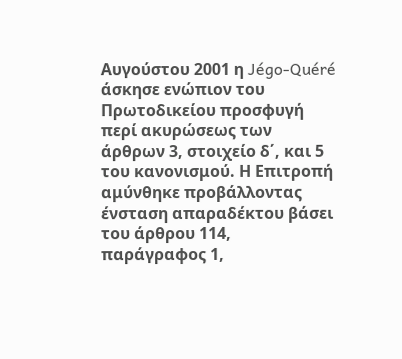Αυγούστου 2001 η Jégo-Quéré άσκησε ενώπιον του Πρωτοδικείου προσφυγή περί ακυρώσεως των άρθρων 3, στοιχείο δ΄, και 5 του κανονισμού. Η Επιτροπή αμύνθηκε προβάλλοντας ένσταση απαραδέκτου βάσει του άρθρου 114, παράγραφος 1,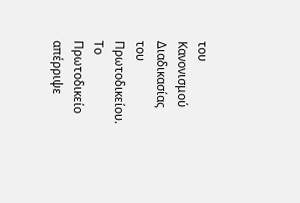του Κανονισμού Διαδικασίας του Πρωτοδικείου. Το Πρωτοδικείο απέρριψε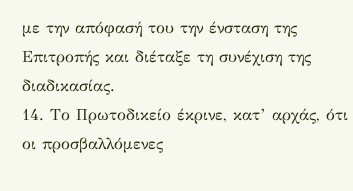με την απόφασή του την ένσταση της Επιτροπής και διέταξε τη συνέχιση της διαδικασίας.
14. Το Πρωτοδικείο έκρινε, κατ’ αρχάς, ότι οι προσβαλλόμενες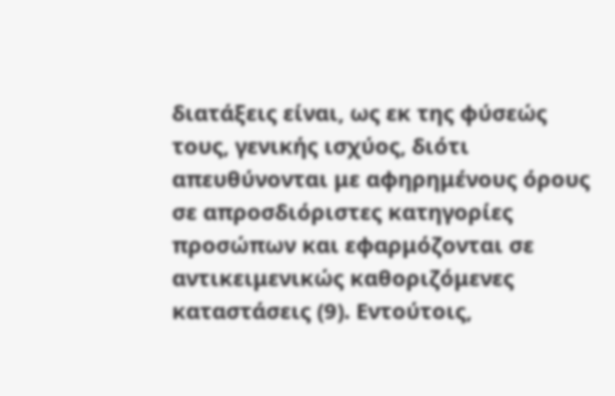διατάξεις είναι, ως εκ της φύσεώς τους, γενικής ισχύος, διότι απευθύνονται με αφηρημένους όρους σε απροσδιόριστες κατηγορίες προσώπων και εφαρμόζονται σε αντικειμενικώς καθοριζόμενες καταστάσεις (9). Εντούτοις,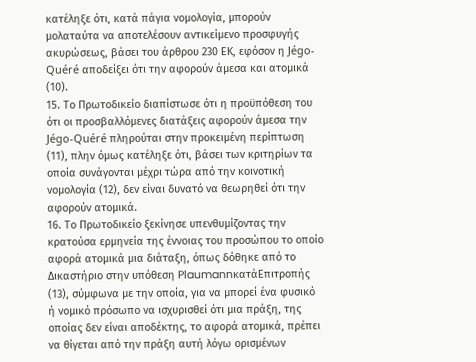κατέληξε ότι, κατά πάγια νομολογία, μπορούν μολαταύτα να αποτελέσουν αντικείμενο προσφυγής ακυρώσεως, βάσει του άρθρου 230 ΕΚ, εφόσον η Jégo-Quéré αποδείξει ότι την αφορούν άμεσα και ατομικά (10).
15. Το Πρωτοδικείο διαπίστωσε ότι η προϋπόθεση του ότι οι προσβαλλόμενες διατάξεις αφορούν άμεσα την Jégo-Quéré πληρούται στην προκειμένη περίπτωση (11), πλην όμως κατέληξε ότι, βάσει των κριτηρίων τα οποία συνάγονται μέχρι τώρα από την κοινοτική νομολογία (12), δεν είναι δυνατό να θεωρηθεί ότι την αφορούν ατομικά.
16. Το Πρωτοδικείο ξεκίνησε υπενθυμίζοντας την κρατούσα ερμηνεία της έννοιας του προσώπου το οποίο αφορά ατομικά μια διάταξη, όπως δόθηκε από το Δικαστήριο στην υπόθεση PlaumannκατάΕπιτροπής (13), σύμφωνα με την οποία, για να μπορεί ένα φυσικό ή νομικό πρόσωπο να ισχυρισθεί ότι μια πράξη, της οποίας δεν είναι αποδέκτης, το αφορά ατομικά, πρέπει να θίγεται από την πράξη αυτή λόγω ορισμένων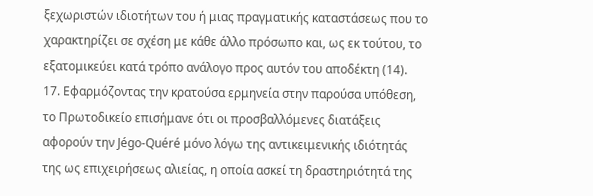ξεχωριστών ιδιοτήτων του ή μιας πραγματικής καταστάσεως που το χαρακτηρίζει σε σχέση με κάθε άλλο πρόσωπο και, ως εκ τούτου, το εξατομικεύει κατά τρόπο ανάλογο προς αυτόν του αποδέκτη (14).
17. Εφαρμόζοντας την κρατούσα ερμηνεία στην παρούσα υπόθεση, το Πρωτοδικείο επισήμανε ότι οι προσβαλλόμενες διατάξεις αφορούν την Jégo-Quéré μόνο λόγω της αντικειμενικής ιδιότητάς της ως επιχειρήσεως αλιείας, η οποία ασκεί τη δραστηριότητά της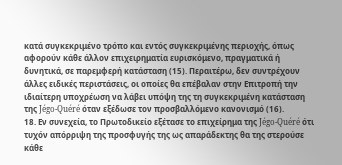κατά συγκεκριμένο τρόπο και εντός συγκεκριμένης περιοχής, όπως αφορούν κάθε άλλον επιχειρηματία ευρισκόμενο, πραγματικά ή δυνητικά, σε παρεμφερή κατάσταση (15). Περαιτέρω, δεν συντρέχουν άλλες ειδικές περιστάσεις, οι οποίες θα επέβαλαν στην Επιτροπή την ιδιαίτερη υποχρέωση να λάβει υπόψη της τη συγκεκριμένη κατάσταση της Jégo-Quéré όταν εξέδωσε τον προσβαλλόμενο κανονισμό (16).
18. Εν συνεχεία, το Πρωτοδικείο εξέτασε το επιχείρημα της Jégo-Quéré ότι τυχόν απόρριψη της προσφυγής της ως απαράδεκτης θα της στερούσε κάθε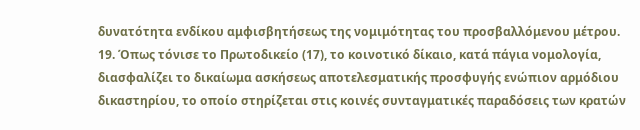δυνατότητα ενδίκου αμφισβητήσεως της νομιμότητας του προσβαλλόμενου μέτρου.
19. Όπως τόνισε το Πρωτοδικείο (17), το κοινοτικό δίκαιο, κατά πάγια νομολογία, διασφαλίζει το δικαίωμα ασκήσεως αποτελεσματικής προσφυγής ενώπιον αρμόδιου δικαστηρίου, το οποίο στηρίζεται στις κοινές συνταγματικές παραδόσεις των κρατών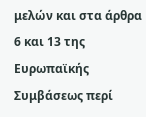μελών και στα άρθρα 6 και 13 της Ευρωπαϊκής Συμβάσεως περί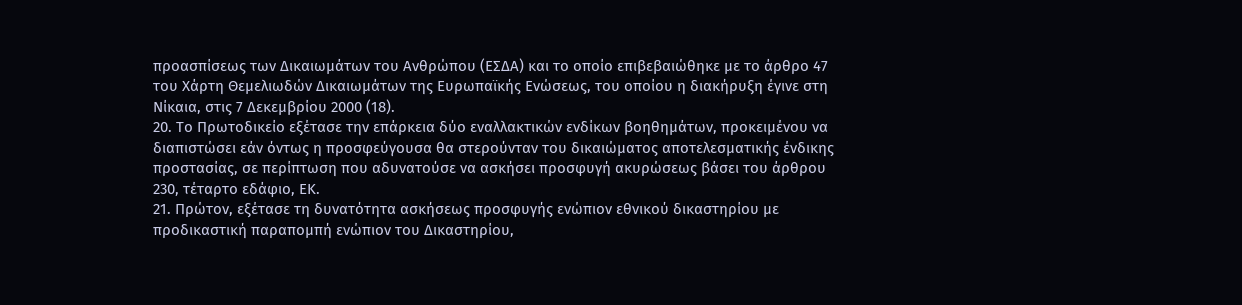προασπίσεως των Δικαιωμάτων του Ανθρώπου (ΕΣΔΑ) και το οποίο επιβεβαιώθηκε με το άρθρο 47 του Χάρτη Θεμελιωδών Δικαιωμάτων της Ευρωπαϊκής Ενώσεως, του οποίου η διακήρυξη έγινε στη Νίκαια, στις 7 Δεκεμβρίου 2000 (18).
20. Το Πρωτοδικείο εξέτασε την επάρκεια δύο εναλλακτικών ενδίκων βοηθημάτων, προκειμένου να διαπιστώσει εάν όντως η προσφεύγουσα θα στερούνταν του δικαιώματος αποτελεσματικής ένδικης προστασίας, σε περίπτωση που αδυνατούσε να ασκήσει προσφυγή ακυρώσεως βάσει του άρθρου 230, τέταρτο εδάφιο, ΕΚ.
21. Πρώτον, εξέτασε τη δυνατότητα ασκήσεως προσφυγής ενώπιον εθνικού δικαστηρίου με προδικαστική παραπομπή ενώπιον του Δικαστηρίου,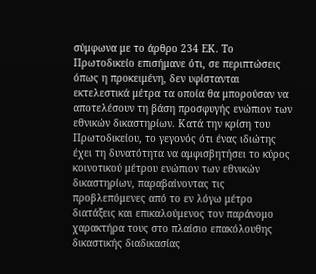σύμφωνα με το άρθρο 234 ΕΚ. Το Πρωτοδικείο επισήμανε ότι, σε περιπτώσεις όπως η προκειμένη, δεν υφίστανται εκτελεστικά μέτρα τα οποία θα μπορούσαν να αποτελέσουν τη βάση προσφυγής ενώπιον των εθνικών δικαστηρίων. Κατά την κρίση του Πρωτοδικείου, το γεγονός ότι ένας ιδιώτης έχει τη δυνατότητα να αμφισβητήσει το κύρος κοινοτικού μέτρου ενώπιον των εθνικών δικαστηρίων, παραβαίνοντας τις προβλεπόμενες από το εν λόγω μέτρο διατάξεις και επικαλούμενος τον παράνομο χαρακτήρα τους στο πλαίσιο επακόλουθης δικαστικής διαδικασίας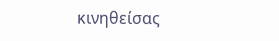κινηθείσας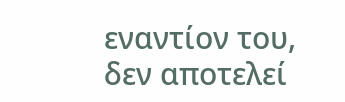εναντίον του, δεν αποτελεί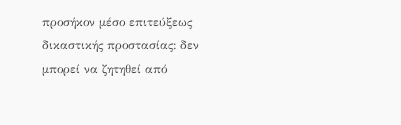προσήκον μέσο επιτεύξεως δικαστικής προστασίας: δεν μπορεί να ζητηθεί από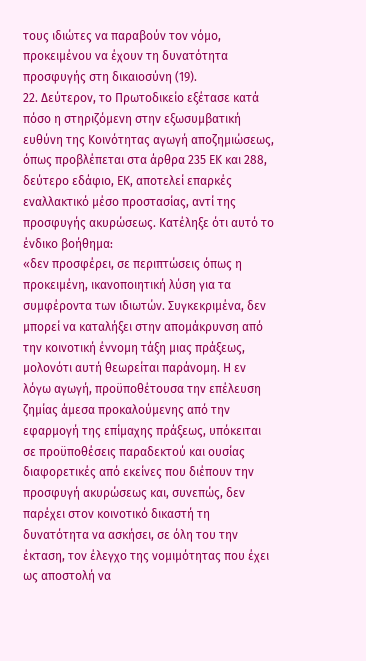τους ιδιώτες να παραβούν τον νόμο, προκειμένου να έχουν τη δυνατότητα προσφυγής στη δικαιοσύνη (19).
22. Δεύτερον, το Πρωτοδικείο εξέτασε κατά πόσο η στηριζόμενη στην εξωσυμβατική ευθύνη της Κοινότητας αγωγή αποζημιώσεως, όπως προβλέπεται στα άρθρα 235 ΕΚ και 288, δεύτερο εδάφιο, ΕΚ, αποτελεί επαρκές εναλλακτικό μέσο προστασίας, αντί της προσφυγής ακυρώσεως. Κατέληξε ότι αυτό το ένδικο βοήθημα:
«δεν προσφέρει, σε περιπτώσεις όπως η προκειμένη, ικανοποιητική λύση για τα συμφέροντα των ιδιωτών. Συγκεκριμένα, δεν μπορεί να καταλήξει στην απομάκρυνση από την κοινοτική έννομη τάξη μιας πράξεως, μολονότι αυτή θεωρείται παράνομη. Η εν λόγω αγωγή, προϋποθέτουσα την επέλευση ζημίας άμεσα προκαλούμενης από την εφαρμογή της επίμαχης πράξεως, υπόκειται σε προϋποθέσεις παραδεκτού και ουσίας διαφορετικές από εκείνες που διέπουν την προσφυγή ακυρώσεως και, συνεπώς, δεν παρέχει στον κοινοτικό δικαστή τη δυνατότητα να ασκήσει, σε όλη του την έκταση, τον έλεγχο της νομιμότητας που έχει ως αποστολή να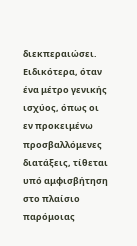διεκπεραιώσει. Ειδικότερα, όταν ένα μέτρο γενικής ισχύος, όπως οι εν προκειμένω προσβαλλόμενες διατάξεις, τίθεται υπό αμφισβήτηση στο πλαίσιο παρόμοιας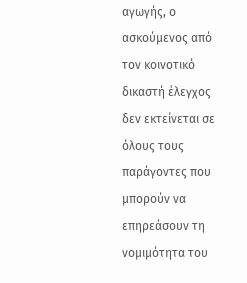αγωγής, ο ασκούμενος από τον κοινοτικό δικαστή έλεγχος δεν εκτείνεται σε όλους τους παράγοντες που μπορούν να επηρεάσουν τη νομιμότητα του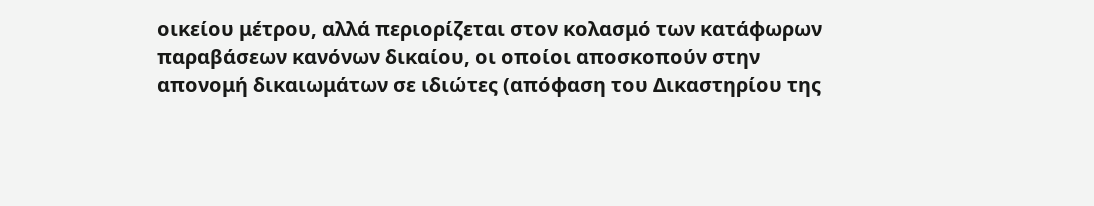οικείου μέτρου, αλλά περιορίζεται στον κολασμό των κατάφωρων παραβάσεων κανόνων δικαίου, οι οποίοι αποσκοπούν στην απονομή δικαιωμάτων σε ιδιώτες (απόφαση του Δικαστηρίου της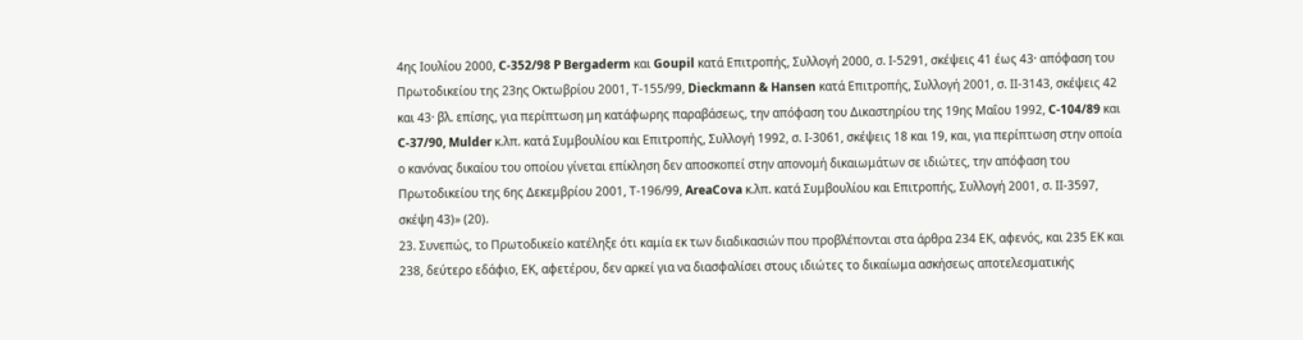4ης Ιουλίου 2000, C‑352/98 P Bergaderm και Goupil κατά Επιτροπής, Συλλογή 2000, σ. Ι‑5291, σκέψεις 41 έως 43· απόφαση του Πρωτοδικείου της 23ης Οκτωβρίου 2001, Τ‑155/99, Dieckmann & Hansen κατά Επιτροπής, Συλλογή 2001, σ. ΙΙ‑3143, σκέψεις 42 και 43· βλ. επίσης, για περίπτωση μη κατάφωρης παραβάσεως, την απόφαση του Δικαστηρίου της 19ης Μαΐου 1992, C‑104/89 και C‑37/90, Mulder κ.λπ. κατά Συμβουλίου και Επιτροπής, Συλλογή 1992, σ. Ι‑3061, σκέψεις 18 και 19, και, για περίπτωση στην οποία ο κανόνας δικαίου του οποίου γίνεται επίκληση δεν αποσκοπεί στην απονομή δικαιωμάτων σε ιδιώτες, την απόφαση του Πρωτοδικείου της 6ης Δεκεμβρίου 2001, Τ‑196/99, AreaCova κ.λπ. κατά Συμβουλίου και Επιτροπής, Συλλογή 2001, σ. ΙΙ‑3597, σκέψη 43)» (20).
23. Συνεπώς, το Πρωτοδικείο κατέληξε ότι καμία εκ των διαδικασιών που προβλέπονται στα άρθρα 234 ΕΚ, αφενός, και 235 ΕΚ και 238, δεύτερο εδάφιο, ΕΚ, αφετέρου, δεν αρκεί για να διασφαλίσει στους ιδιώτες το δικαίωμα ασκήσεως αποτελεσματικής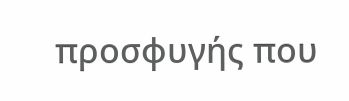προσφυγής που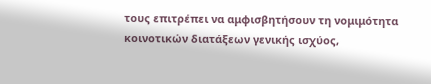τους επιτρέπει να αμφισβητήσουν τη νομιμότητα κοινοτικών διατάξεων γενικής ισχύος,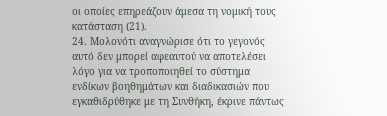οι οποίες επηρεάζουν άμεσα τη νομική τους κατάσταση (21).
24. Μολονότι αναγνώρισε ότι το γεγονός αυτό δεν μπορεί αφεαυτού να αποτελέσει λόγο για να τροποποιηθεί το σύστημα ενδίκων βοηθημάτων και διαδικασιών που εγκαθιδρύθηκε με τη Συνθήκη, έκρινε πάντως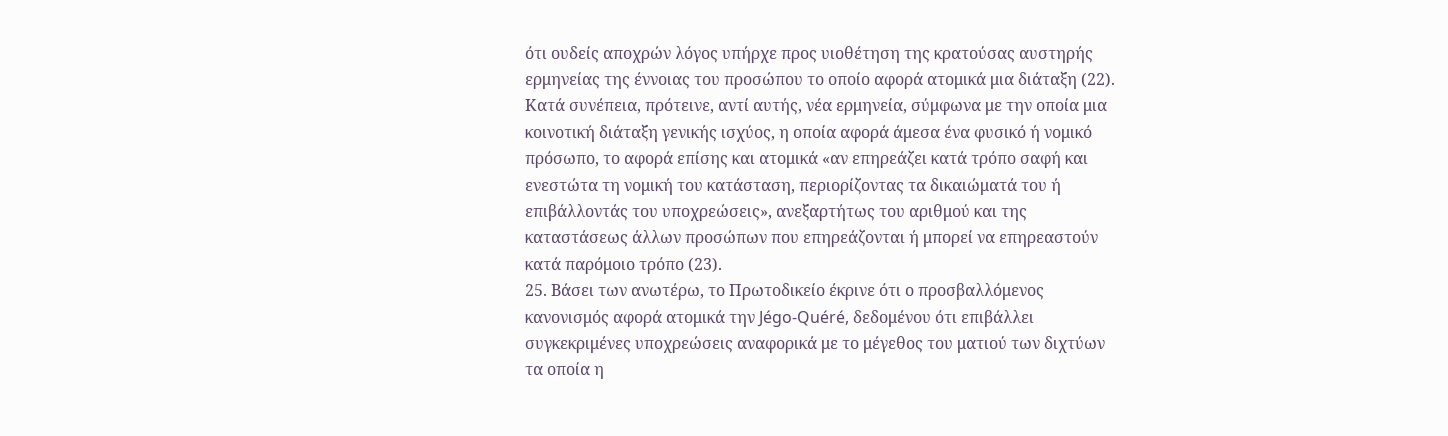ότι ουδείς αποχρών λόγος υπήρχε προς υιοθέτηση της κρατούσας αυστηρής ερμηνείας της έννοιας του προσώπου το οποίο αφορά ατομικά μια διάταξη (22). Κατά συνέπεια, πρότεινε, αντί αυτής, νέα ερμηνεία, σύμφωνα με την οποία μια κοινοτική διάταξη γενικής ισχύος, η οποία αφορά άμεσα ένα φυσικό ή νομικό πρόσωπο, το αφορά επίσης και ατομικά «αν επηρεάζει κατά τρόπο σαφή και ενεστώτα τη νομική του κατάσταση, περιορίζοντας τα δικαιώματά του ή επιβάλλοντάς του υποχρεώσεις», ανεξαρτήτως του αριθμού και της καταστάσεως άλλων προσώπων που επηρεάζονται ή μπορεί να επηρεαστούν κατά παρόμοιο τρόπο (23).
25. Βάσει των ανωτέρω, το Πρωτοδικείο έκρινε ότι ο προσβαλλόμενος κανονισμός αφορά ατομικά την Jégo-Quéré, δεδομένου ότι επιβάλλει συγκεκριμένες υποχρεώσεις αναφορικά με το μέγεθος του ματιού των διχτύων τα οποία η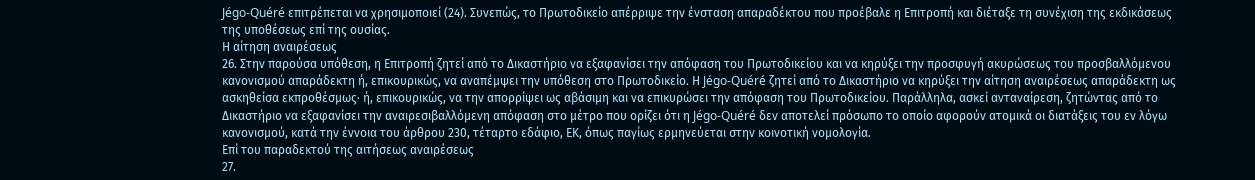Jégo-Quéré επιτρέπεται να χρησιμοποιεί (24). Συνεπώς, το Πρωτοδικείο απέρριψε την ένσταση απαραδέκτου που προέβαλε η Επιτροπή και διέταξε τη συνέχιση της εκδικάσεως της υποθέσεως επί της ουσίας.
Η αίτηση αναιρέσεως
26. Στην παρούσα υπόθεση, η Επιτροπή ζητεί από το Δικαστήριο να εξαφανίσει την απόφαση του Πρωτοδικείου και να κηρύξει την προσφυγή ακυρώσεως του προσβαλλόμενου κανονισμού απαράδεκτη ή, επικουρικώς, να αναπέμψει την υπόθεση στο Πρωτοδικείο. Η Jégo-Quéré ζητεί από το Δικαστήριο να κηρύξει την αίτηση αναιρέσεως απαράδεκτη ως ασκηθείσα εκπροθέσμως· ή, επικουρικώς, να την απορρίψει ως αβάσιμη και να επικυρώσει την απόφαση του Πρωτοδικείου. Παράλληλα, ασκεί ανταναίρεση, ζητώντας από το Δικαστήριο να εξαφανίσει την αναιρεσιβαλλόμενη απόφαση στο μέτρο που ορίζει ότι η Jégo-Quéré δεν αποτελεί πρόσωπο το οποίο αφορούν ατομικά οι διατάξεις του εν λόγω κανονισμού, κατά την έννοια του άρθρου 230, τέταρτο εδάφιο, ΕΚ, όπως παγίως ερμηνεύεται στην κοινοτική νομολογία.
Επί του παραδεκτού της αιτήσεως αναιρέσεως
27.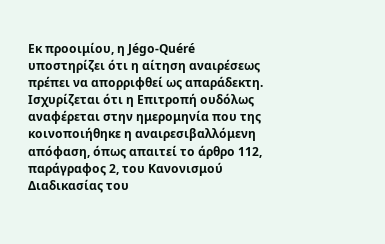Εκ προοιμίου, η Jégo-Quéré υποστηρίζει ότι η αίτηση αναιρέσεως πρέπει να απορριφθεί ως απαράδεκτη. Ισχυρίζεται ότι η Επιτροπή ουδόλως αναφέρεται στην ημερομηνία που της κοινοποιήθηκε η αναιρεσιβαλλόμενη απόφαση, όπως απαιτεί το άρθρο 112, παράγραφος 2, του Κανονισμού Διαδικασίας του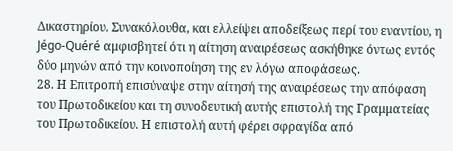Δικαστηρίου. Συνακόλουθα, και ελλείψει αποδείξεως περί του εναντίου, η Jégo-Quéré αμφισβητεί ότι η αίτηση αναιρέσεως ασκήθηκε όντως εντός δύο μηνών από την κοινοποίηση της εν λόγω αποφάσεως.
28. Η Επιτροπή επισύναψε στην αίτησή της αναιρέσεως την απόφαση του Πρωτοδικείου και τη συνοδευτική αυτής επιστολή της Γραμματείας του Πρωτοδικείου. Η επιστολή αυτή φέρει σφραγίδα από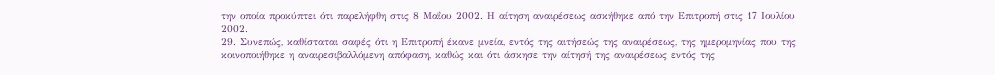την οποία προκύπτει ότι παρελήφθη στις 8 Μαΐου 2002. Η αίτηση αναιρέσεως ασκήθηκε από την Επιτροπή στις 17 Ιουλίου 2002.
29. Συνεπώς, καθίσταται σαφές ότι η Επιτροπή έκανε μνεία, εντός της αιτήσεώς της αναιρέσεως, της ημερομηνίας που της κοινοποιήθηκε η αναιρεσιβαλλόμενη απόφαση, καθώς και ότι άσκησε την αίτησή της αναιρέσεως εντός της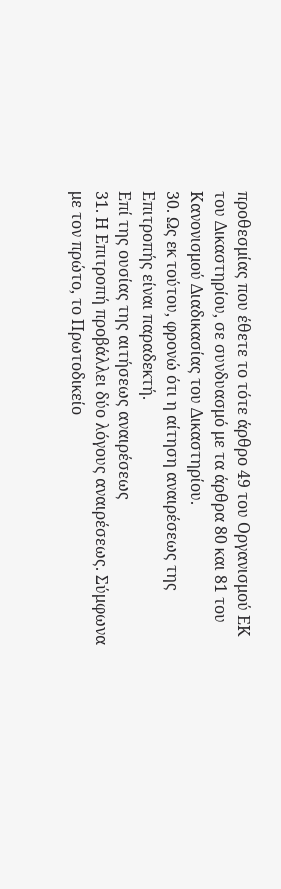προθεσμίας που έθετε το τότε άρθρο 49 του Οργανισμού ΕΚ του Δικαστηρίου, σε συνδυασμό με τα άρθρα 80 και 81 του Κανονισμού Διαδικασίας του Δικαστηρίου.
30. Ως εκ τούτου, φρονώ ότι η αίτηση αναιρέσεως της Επιτροπής είναι παραδεκτή.
Επί της ουσίας της αιτήσεως αναιρέσεως
31. Η Επιτροπή προβάλλει δύο λόγους αναιρέσεως. Σύμφωνα με τον πρώτο, το Πρωτοδικείο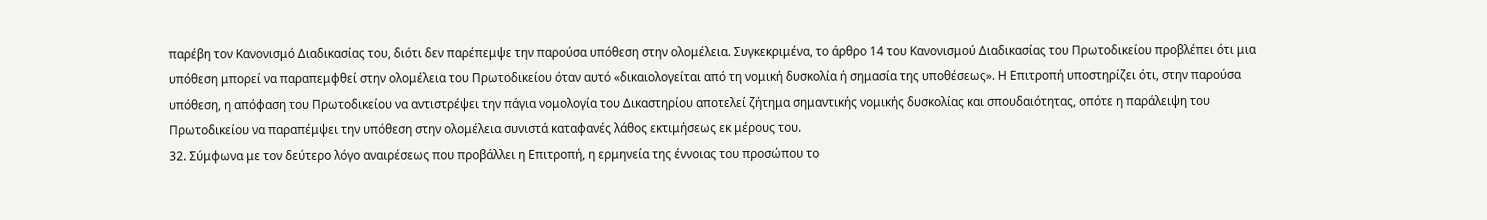παρέβη τον Κανονισμό Διαδικασίας του, διότι δεν παρέπεμψε την παρούσα υπόθεση στην ολομέλεια. Συγκεκριμένα, το άρθρο 14 του Κανονισμού Διαδικασίας του Πρωτοδικείου προβλέπει ότι μια υπόθεση μπορεί να παραπεμφθεί στην ολομέλεια του Πρωτοδικείου όταν αυτό «δικαιολογείται από τη νομική δυσκολία ή σημασία της υποθέσεως». Η Επιτροπή υποστηρίζει ότι, στην παρούσα υπόθεση, η απόφαση του Πρωτοδικείου να αντιστρέψει την πάγια νομολογία του Δικαστηρίου αποτελεί ζήτημα σημαντικής νομικής δυσκολίας και σπουδαιότητας, οπότε η παράλειψη του Πρωτοδικείου να παραπέμψει την υπόθεση στην ολομέλεια συνιστά καταφανές λάθος εκτιμήσεως εκ μέρους του.
32. Σύμφωνα με τον δεύτερο λόγο αναιρέσεως που προβάλλει η Επιτροπή, η ερμηνεία της έννοιας του προσώπου το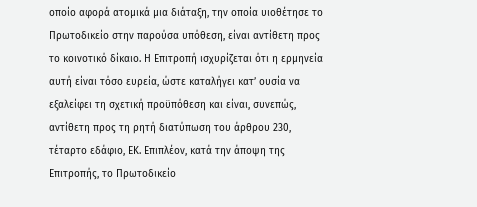οποίο αφορά ατομικά μια διάταξη, την οποία υιοθέτησε το Πρωτοδικείο στην παρούσα υπόθεση, είναι αντίθετη προς το κοινοτικό δίκαιο. Η Επιτροπή ισχυρίζεται ότι η ερμηνεία αυτή είναι τόσο ευρεία, ώστε καταλήγει κατ’ ουσία να εξαλείφει τη σχετική προϋπόθεση και είναι, συνεπώς, αντίθετη προς τη ρητή διατύπωση του άρθρου 230, τέταρτο εδάφιο, ΕΚ. Επιπλέον, κατά την άποψη της Επιτροπής, το Πρωτοδικείο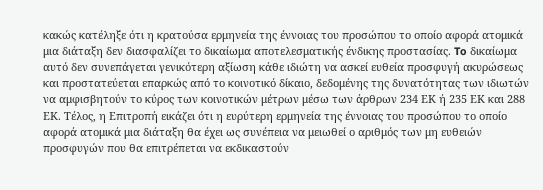κακώς κατέληξε ότι η κρατούσα ερμηνεία της έννοιας του προσώπου το οποίο αφορά ατομικά μια διάταξη δεν διασφαλίζει το δικαίωμα αποτελεσματικής ένδικης προστασίας. To δικαίωμα αυτό δεν συνεπάγεται γενικότερη αξίωση κάθε ιδιώτη να ασκεί ευθεία προσφυγή ακυρώσεως και προστατεύεται επαρκώς από το κοινοτικό δίκαιο, δεδομένης της δυνατότητας των ιδιωτών να αμφισβητούν το κύρος των κοινοτικών μέτρων μέσω των άρθρων 234 ΕΚ ή 235 ΕΚ και 288 ΕΚ. Τέλος, η Επιτροπή εικάζει ότι η ευρύτερη ερμηνεία της έννοιας του προσώπου το οποίο αφορά ατομικά μια διάταξη θα έχει ως συνέπεια να μειωθεί ο αριθμός των μη ευθειών προσφυγών που θα επιτρέπεται να εκδικαστούν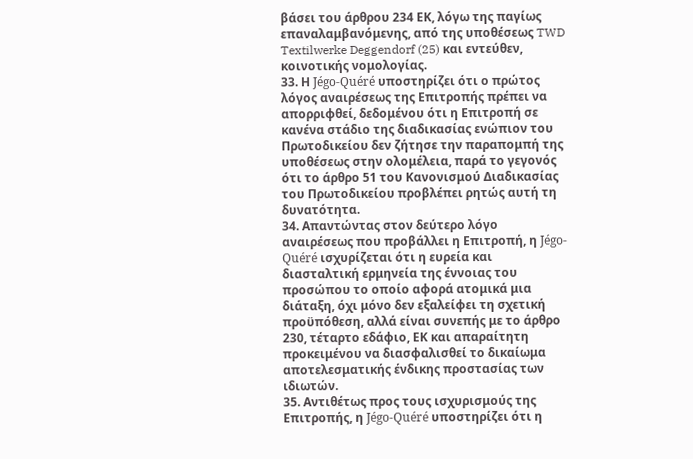βάσει του άρθρου 234 ΕΚ, λόγω της παγίως επαναλαμβανόμενης, από της υποθέσεως TWD Textilwerke Deggendorf (25) και εντεύθεν, κοινοτικής νομολογίας.
33. Η Jégo-Quéré υποστηρίζει ότι ο πρώτος λόγος αναιρέσεως της Επιτροπής πρέπει να απορριφθεί, δεδομένου ότι η Επιτροπή σε κανένα στάδιο της διαδικασίας ενώπιον του Πρωτοδικείου δεν ζήτησε την παραπομπή της υποθέσεως στην ολομέλεια, παρά το γεγονός ότι το άρθρο 51 του Κανονισμού Διαδικασίας του Πρωτοδικείου προβλέπει ρητώς αυτή τη δυνατότητα.
34. Απαντώντας στον δεύτερο λόγο αναιρέσεως που προβάλλει η Επιτροπή, η Jégo-Quéré ισχυρίζεται ότι η ευρεία και διασταλτική ερμηνεία της έννοιας του προσώπου το οποίο αφορά ατομικά μια διάταξη, όχι μόνο δεν εξαλείφει τη σχετική προϋπόθεση, αλλά είναι συνεπής με το άρθρο 230, τέταρτο εδάφιο, ΕΚ και απαραίτητη προκειμένου να διασφαλισθεί το δικαίωμα αποτελεσματικής ένδικης προστασίας των ιδιωτών.
35. Αντιθέτως προς τους ισχυρισμούς της Επιτροπής, η Jégo-Quéré υποστηρίζει ότι η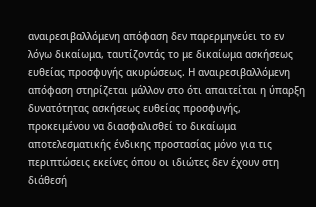αναιρεσιβαλλόμενη απόφαση δεν παρερμηνεύει το εν λόγω δικαίωμα, ταυτίζοντάς το με δικαίωμα ασκήσεως ευθείας προσφυγής ακυρώσεως. Η αναιρεσιβαλλόμενη απόφαση στηρίζεται μάλλον στο ότι απαιτείται η ύπαρξη δυνατότητας ασκήσεως ευθείας προσφυγής, προκειμένου να διασφαλισθεί το δικαίωμα αποτελεσματικής ένδικης προστασίας μόνο για τις περιπτώσεις εκείνες όπου οι ιδιώτες δεν έχουν στη διάθεσή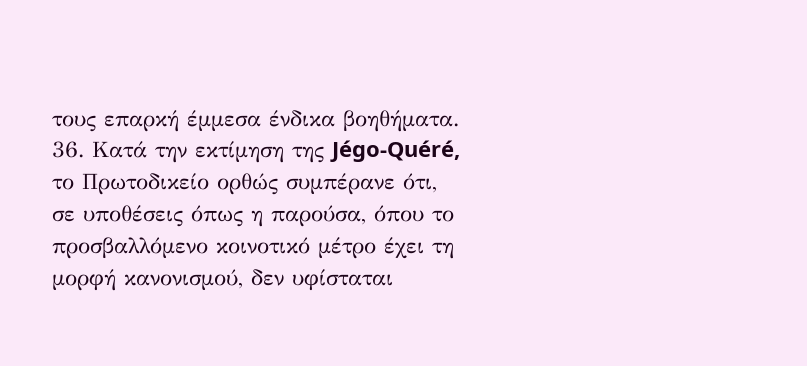τους επαρκή έμμεσα ένδικα βοηθήματα.
36. Κατά την εκτίμηση της Jégo-Quéré, το Πρωτοδικείο ορθώς συμπέρανε ότι, σε υποθέσεις όπως η παρούσα, όπου το προσβαλλόμενο κοινοτικό μέτρο έχει τη μορφή κανονισμού, δεν υφίσταται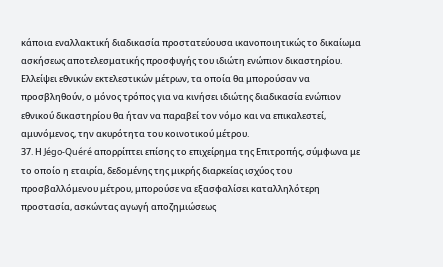κάποια εναλλακτική διαδικασία προστατεύoυσα ικανοποιητικώς το δικαίωμα ασκήσεως αποτελεσματικής προσφυγής του ιδιώτη ενώπιον δικαστηρίου. Ελλείψει εθνικών εκτελεστικών μέτρων, τα οποία θα μπορούσαν να προσβληθούν, ο μόνος τρόπος για να κινήσει ιδιώτης διαδικασία ενώπιον εθνικού δικαστηρίου θα ήταν να παραβεί τον νόμο και να επικαλεστεί, αμυνόμενος, την ακυρότητα του κοινοτικού μέτρου.
37. Η Jégo-Quéré απορρίπτει επίσης το επιχείρημα της Επιτροπής, σύμφωνα με το οποίο η εταιρία, δεδομένης της μικρής διαρκείας ισχύος του προσβαλλόμενου μέτρου, μπορούσε να εξασφαλίσει καταλληλότερη προστασία, ασκώντας αγωγή αποζημιώσεως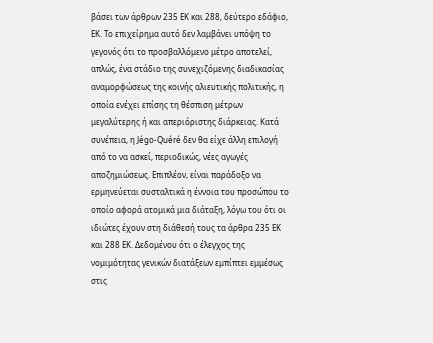βάσει των άρθρων 235 ΕΚ και 288, δεύτερο εδάφιο, ΕΚ. Το επιχείρημα αυτό δεν λαμβάνει υπόψη το γεγονός ότι το προσβαλλόμενο μέτρο αποτελεί, απλώς, ένα στάδιο της συνεχιζόμενης διαδικασίας αναμορφώσεως της κοινής αλιευτικής πολιτικής, η οποία ενέχει επίσης τη θέσπιση μέτρων μεγαλύτερης ή και απεριόριστης διάρκειας. Κατά συνέπεια, η Jégo-Quéré δεν θα είχε άλλη επιλογή από το να ασκεί, περιοδικώς, νέες αγωγές αποζημιώσεως. Επιπλέον, είναι παράδοξο να ερμηνεύεται συσταλτικά η έννοια του προσώπου το οποίο αφορά ατομικά μια διάταξη, λόγω του ότι οι ιδιώτες έχουν στη διάθεσή τους τα άρθρα 235 ΕΚ και 288 ΕΚ. Δεδομένου ότι o έλεγχος της νομιμότητας γενικών διατάξεων εμπίπτει εμμέσως στις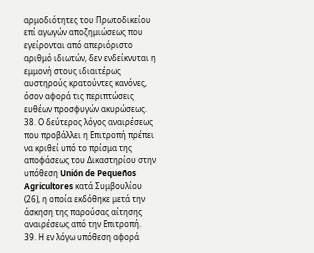αρμοδιότητες του Πρωτοδικείου επί αγωγών αποζημιώσεως που εγείρονται από απεριόριστο αριθμό ιδιωτών, δεν ενδείκνυται η εμμονή στους ιδιαιτέρως αυστηρούς κρατούντες κανόνες, όσον αφορά τις περιπτώσεις ευθέων προσφυγών ακυρώσεως.
38. Ο δεύτερος λόγος αναιρέσεως που προβάλλει η Επιτροπή πρέπει να κριθεί υπό το πρίσμα της αποφάσεως του Δικαστηρίου στην υπόθεση Unión de Pequeños Agricultores κατά Συμβουλίου (26), η οποία εκδόθηκε μετά την άσκηση της παρούσας αίτησης αναιρέσεως από την Επιτροπή.
39. Η εν λόγω υπόθεση αφορά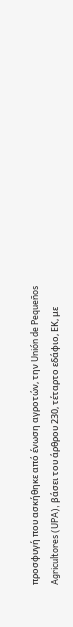προσφυγή που ασκήθηκε από ένωση αγροτών, την Unión de Pequeños Agricultores (UPA), βάσει του άρθρου 230, τέταρτο εδάφιο, ΕΚ, με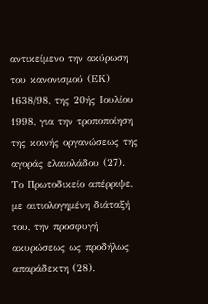αντικείμενο την ακύρωση του κανονισμού (ΕΚ) 1638/98, της 20ής Ιουλίου 1998, για την τροποποίηση της κοινής οργανώσεως της αγοράς ελαιολάδου (27). Το Πρωτοδικείο απέρριψε, με αιτιολογημένη διάταξή του, την προσφυγή ακυρώσεως ως προδήλως απαράδεκτη (28).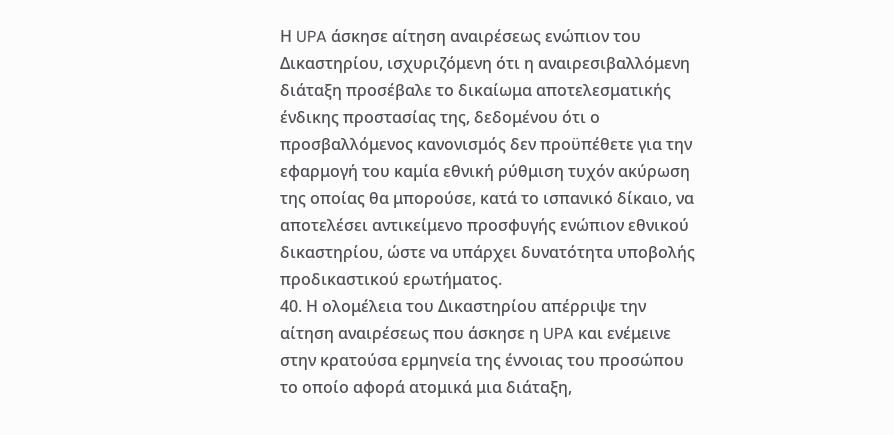Η UPA άσκησε αίτηση αναιρέσεως ενώπιον του Δικαστηρίου, ισχυριζόμενη ότι η αναιρεσιβαλλόμενη διάταξη προσέβαλε το δικαίωμα αποτελεσματικής ένδικης προστασίας της, δεδομένου ότι ο προσβαλλόμενος κανονισμός δεν προϋπέθετε για την εφαρμογή του καμία εθνική ρύθμιση τυχόν ακύρωση της οποίας θα μπορούσε, κατά το ισπανικό δίκαιο, να αποτελέσει αντικείμενο προσφυγής ενώπιον εθνικού δικαστηρίου, ώστε να υπάρχει δυνατότητα υποβολής προδικαστικού ερωτήματος.
40. Η ολομέλεια του Δικαστηρίου απέρριψε την αίτηση αναιρέσεως που άσκησε η UPA και ενέμεινε στην κρατούσα ερμηνεία της έννοιας του προσώπου το οποίο αφορά ατομικά μια διάταξη,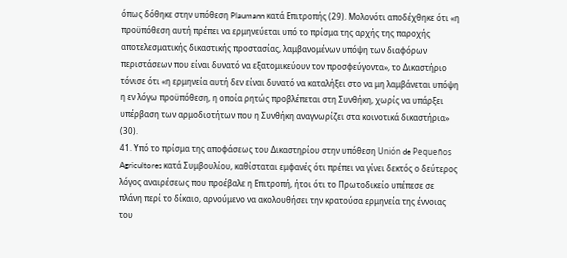όπως δόθηκε στην υπόθεση Plaumann κατά Επιτροπής (29). Μολονότι αποδέχθηκε ότι «η προϋπόθεση αυτή πρέπει να ερμηνεύεται υπό το πρίσμα της αρχής της παροχής αποτελεσματικής δικαστικής προστασίας, λαμβανομένων υπόψη των διαφόρων περιστάσεων που είναι δυνατό να εξατομικεύουν τον προσφεύγοντα», το Δικαστήριο τόνισε ότι «η ερμηνεία αυτή δεν είναι δυνατό να καταλήξει στο να μη λαμβάνεται υπόψη η εν λόγω προϋπόθεση, η οποία ρητώς προβλέπεται στη Συνθήκη, χωρίς να υπάρξει υπέρβαση των αρμοδιοτήτων που η Συνθήκη αναγνωρίζει στα κοινοτικά δικαστήρια» (30).
41. Υπό το πρίσμα της αποφάσεως του Δικαστηρίου στην υπόθεση Unión de Pequeños Agricultores κατά Συμβουλίου, καθίσταται εμφανές ότι πρέπει να γίνει δεκτός ο δεύτερος λόγος αναιρέσεως που προέβαλε η Επιτροπή, ήτοι ότι το Πρωτοδικείο υπέπεσε σε πλάνη περί το δίκαιο, αρνούμενο να ακολουθήσει την κρατούσα ερμηνεία της έννοιας του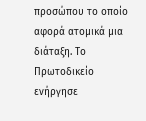προσώπου το οποίο αφορά ατομικά μια διάταξη. Το Πρωτοδικείο ενήργησε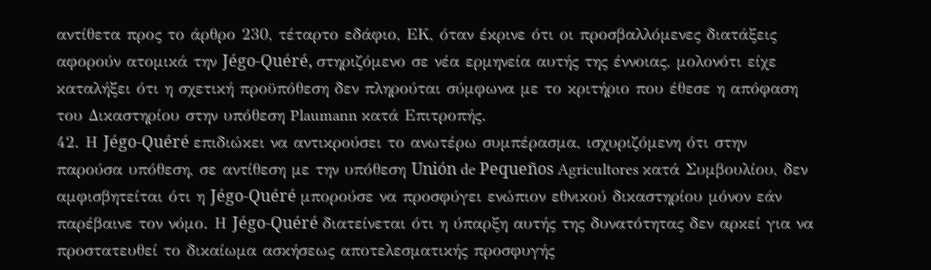αντίθετα προς το άρθρο 230, τέταρτο εδάφιο, ΕΚ, όταν έκρινε ότι οι προσβαλλόμενες διατάξεις αφορούν ατομικά την Jégo-Quéré, στηριζόμενο σε νέα ερμηνεία αυτής της έννοιας, μολονότι είχε καταλήξει ότι η σχετική προϋπόθεση δεν πληρούται σύμφωνα με το κριτήριο που έθεσε η απόφαση του Δικαστηρίου στην υπόθεση Plaumann κατά Επιτροπής.
42. Η Jégo-Quéré επιδιώκει να αντικρούσει το ανωτέρω συμπέρασμα, ισχυριζόμενη ότι στην παρούσα υπόθεση, σε αντίθεση με την υπόθεση Unión de Pequeños Agricultores κατά Συμβουλίου, δεν αμφισβητείται ότι η Jégo-Quéré μπορούσε να προσφύγει ενώπιον εθνικού δικαστηρίου μόνον εάν παρέβαινε τον νόμο. Η Jégo-Quéré διατείνεται ότι η ύπαρξη αυτής της δυνατότητας δεν αρκεί για να προστατευθεί το δικαίωμα ασκήσεως αποτελεσματικής προσφυγής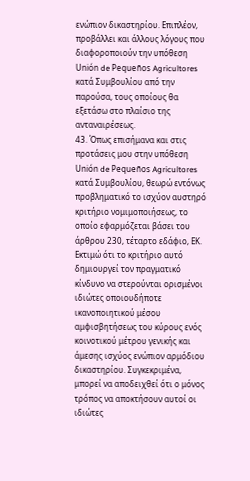ενώπιον δικαστηρίου. Επιπλέον, προβάλλει και άλλους λόγους που διαφοροποιούν την υπόθεση Unión de Pequeños Agricultores κατά Συμβουλίου από την παρούσα, τους οποίους θα εξετάσω στο πλαίσιο της ανταναιρέσεως.
43. Όπως επισήμανα και στις προτάσεις μου στην υπόθεση Unión de Pequeños Agricultores κατά Συμβουλίου, θεωρώ εντόνως προβληματικό το ισχύον αυστηρό κριτήριο νομιμοποιήσεως, το οποίο εφαρμόζεται βάσει του άρθρου 230, τέταρτο εδάφιο, ΕΚ. Εκτιμώ ότι το κριτήριο αυτό δημιουργεί τον πραγματικό κίνδυνο να στερούνται ορισμένοι ιδιώτες οποιουδήποτε ικανοποιητικού μέσου αμφισβητήσεως του κύρους ενός κοινοτικού μέτρου γενικής και άμεσης ισχύος ενώπιον αρμόδιου δικαστηρίου. Συγκεκριμένα, μπορεί να αποδειχθεί ότι ο μόνος τρόπος να αποκτήσουν αυτοί οι ιδιώτες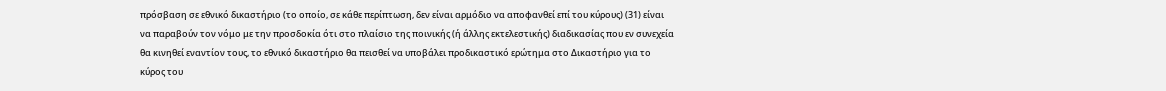πρόσβαση σε εθνικό δικαστήριο (το οποίο, σε κάθε περίπτωση, δεν είναι αρμόδιο να αποφανθεί επί του κύρους) (31) είναι να παραβούν τον νόμο με την προσδοκία ότι στο πλαίσιο της ποινικής (ή άλλης εκτελεστικής) διαδικασίας που εν συνεχεία θα κινηθεί εναντίον τους, το εθνικό δικαστήριο θα πεισθεί να υποβάλει προδικαστικό ερώτημα στο Δικαστήριο για το κύρος του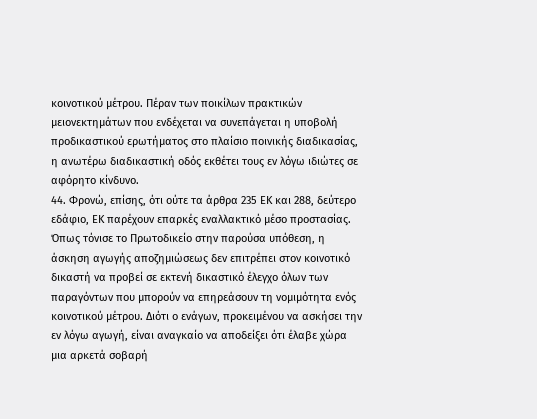κοινοτικού μέτρου. Πέραν των ποικίλων πρακτικών μειονεκτημάτων που ενδέχεται να συνεπάγεται η υποβολή προδικαστικού ερωτήματος στο πλαίσιο ποινικής διαδικασίας, η ανωτέρω διαδικαστική οδός εκθέτει τους εν λόγω ιδιώτες σε αφόρητο κίνδυνο.
44. Φρονώ, επίσης, ότι ούτε τα άρθρα 235 ΕΚ και 288, δεύτερο εδάφιο, ΕΚ παρέχουν επαρκές εναλλακτικό μέσο προστασίας. Όπως τόνισε το Πρωτοδικείο στην παρούσα υπόθεση, η άσκηση αγωγής αποζημιώσεως δεν επιτρέπει στον κοινοτικό δικαστή να προβεί σε εκτενή δικαστικό έλεγχο όλων των παραγόντων που μπορούν να επηρεάσουν τη νομιμότητα ενός κοινοτικού μέτρου. Διότι ο ενάγων, προκειμένου να ασκήσει την εν λόγω αγωγή, είναι αναγκαίο να αποδείξει ότι έλαβε χώρα μια αρκετά σοβαρή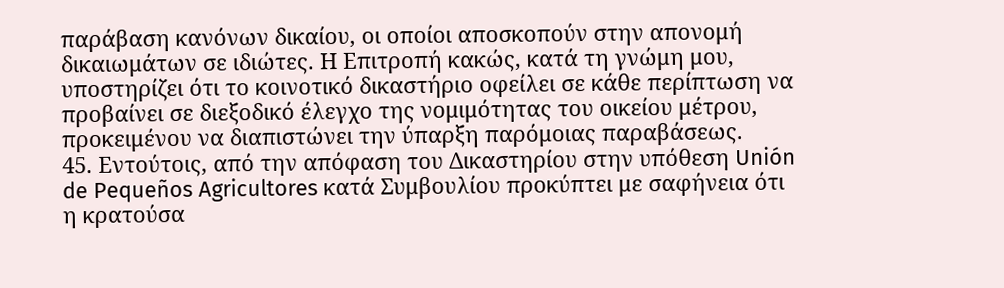παράβαση κανόνων δικαίου, οι οποίοι αποσκοπούν στην απονομή δικαιωμάτων σε ιδιώτες. Η Επιτροπή κακώς, κατά τη γνώμη μου, υποστηρίζει ότι το κοινοτικό δικαστήριο οφείλει σε κάθε περίπτωση να προβαίνει σε διεξοδικό έλεγχο της νομιμότητας του οικείου μέτρου, προκειμένου να διαπιστώνει την ύπαρξη παρόμοιας παραβάσεως.
45. Εντούτοις, από την απόφαση του Δικαστηρίου στην υπόθεση Unión de Pequeños Agricultores κατά Συμβουλίου προκύπτει με σαφήνεια ότι η κρατούσα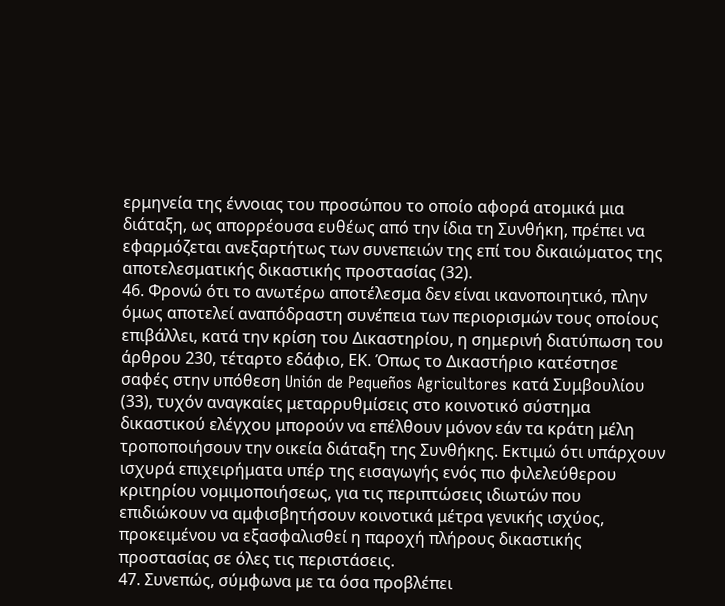ερμηνεία της έννοιας του προσώπου το οποίο αφορά ατομικά μια διάταξη, ως απορρέουσα ευθέως από την ίδια τη Συνθήκη, πρέπει να εφαρμόζεται ανεξαρτήτως των συνεπειών της επί του δικαιώματος της αποτελεσματικής δικαστικής προστασίας (32).
46. Φρονώ ότι το ανωτέρω αποτέλεσμα δεν είναι ικανοποιητικό, πλην όμως αποτελεί αναπόδραστη συνέπεια των περιορισμών τους οποίους επιβάλλει, κατά την κρίση του Δικαστηρίου, η σημερινή διατύπωση του άρθρου 230, τέταρτο εδάφιο, ΕΚ. Όπως το Δικαστήριο κατέστησε σαφές στην υπόθεση Unión de Pequeños Agricultores κατά Συμβουλίου (33), τυχόν αναγκαίες μεταρρυθμίσεις στο κοινοτικό σύστημα δικαστικού ελέγχου μπορούν να επέλθουν μόνον εάν τα κράτη μέλη τροποποιήσουν την οικεία διάταξη της Συνθήκης. Εκτιμώ ότι υπάρχουν ισχυρά επιχειρήματα υπέρ της εισαγωγής ενός πιο φιλελεύθερου κριτηρίου νομιμοποιήσεως, για τις περιπτώσεις ιδιωτών που επιδιώκουν να αμφισβητήσουν κοινοτικά μέτρα γενικής ισχύος, προκειμένου να εξασφαλισθεί η παροχή πλήρους δικαστικής προστασίας σε όλες τις περιστάσεις.
47. Συνεπώς, σύμφωνα με τα όσα προβλέπει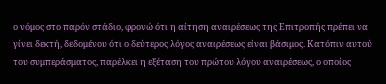ο νόμος στο παρόν στάδιο, φρονώ ότι η αίτηση αναιρέσεως της Επιτροπής πρέπει να γίνει δεκτή, δεδομένου ότι ο δεύτερος λόγος αναιρέσεως είναι βάσιμος. Κατόπιν αυτού του συμπεράσματος, παρέλκει η εξέταση του πρώτου λόγου αναιρέσεως, ο οποίος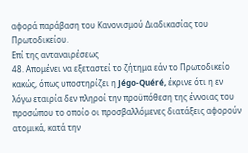αφορά παράβαση του Κανονισμού Διαδικασίας του Πρωτοδικείου.
Επί της ανταναιρέσεως
48. Απομένει να εξεταστεί το ζήτημα εάν το Πρωτοδικείο κακώς, όπως υποστηρίζει η Jégo-Quéré, έκρινε ότι η εν λόγω εταιρία δεν πληροί την προϋπόθεση της έννοιας του προσώπου το οποίο οι προσβαλλόμενες διατάξεις αφορούν ατομικά, κατά την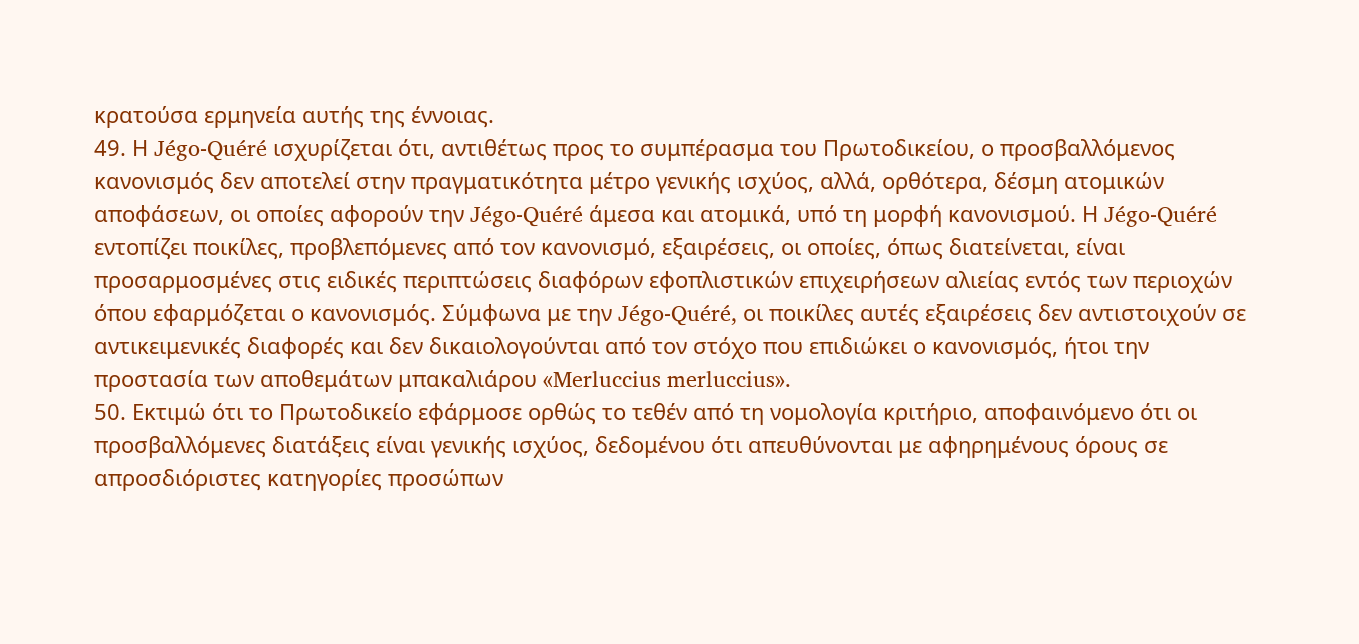κρατούσα ερμηνεία αυτής της έννοιας.
49. Η Jégo-Quéré ισχυρίζεται ότι, αντιθέτως προς το συμπέρασμα του Πρωτοδικείου, ο προσβαλλόμενος κανονισμός δεν αποτελεί στην πραγματικότητα μέτρο γενικής ισχύος, αλλά, ορθότερα, δέσμη ατομικών αποφάσεων, οι οποίες αφορούν την Jégo-Quéré άμεσα και ατομικά, υπό τη μορφή κανονισμού. Η Jégo-Quéré εντοπίζει ποικίλες, προβλεπόμενες από τον κανονισμό, εξαιρέσεις, οι οποίες, όπως διατείνεται, είναι προσαρμοσμένες στις ειδικές περιπτώσεις διαφόρων εφοπλιστικών επιχειρήσεων αλιείας εντός των περιοχών όπου εφαρμόζεται ο κανονισμός. Σύμφωνα με την Jégo-Quéré, οι ποικίλες αυτές εξαιρέσεις δεν αντιστοιχούν σε αντικειμενικές διαφορές και δεν δικαιολογούνται από τον στόχο που επιδιώκει ο κανονισμός, ήτοι την προστασία των αποθεμάτων μπακαλιάρου «Merluccius merluccius».
50. Εκτιμώ ότι το Πρωτοδικείο εφάρμοσε ορθώς το τεθέν από τη νομολογία κριτήριο, αποφαινόμενο ότι οι προσβαλλόμενες διατάξεις είναι γενικής ισχύος, δεδομένου ότι απευθύνονται με αφηρημένους όρους σε απροσδιόριστες κατηγορίες προσώπων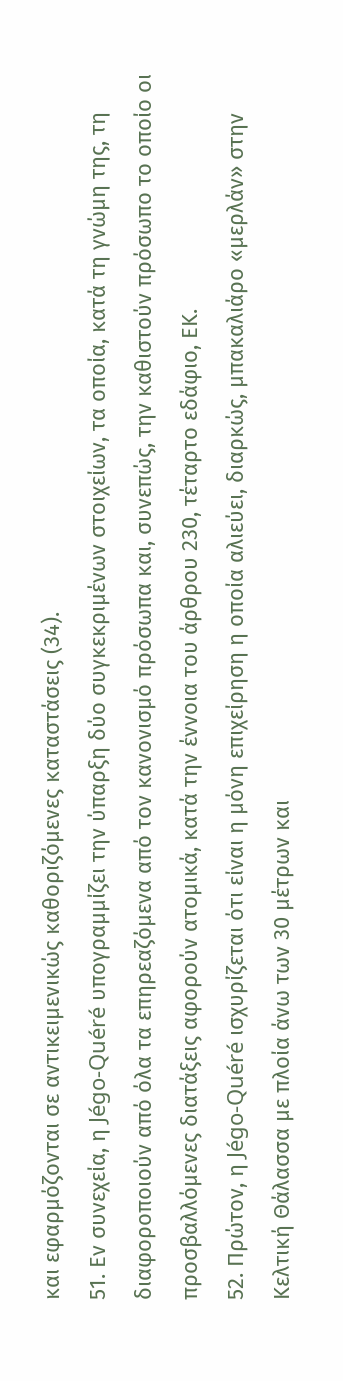και εφαρμόζονται σε αντικειμενικώς καθοριζόμενες καταστάσεις (34).
51. Εν συνεχεία, η Jégo-Quéré υπογραμμίζει την ύπαρξη δύο συγκεκριμένων στοιχείων, τα οποία, κατά τη γνώμη της, τη διαφοροποιούν από όλα τα επηρεαζόμενα από τον κανονισμό πρόσωπα και, συνεπώς, την καθιστούν πρόσωπο το οποίο οι προσβαλλόμενες διατάξεις αφορούν ατομικά, κατά την έννοια του άρθρου 230, τέταρτο εδάφιο, ΕΚ.
52. Πρώτον, η Jégo-Quéré ισχυρίζεται ότι είναι η μόνη επιχείρηση η οποία αλιεύει, διαρκώς, μπακαλιάρο «μερλάν» στην Κελτική Θάλασσα με πλοία άνω των 30 μέτρων και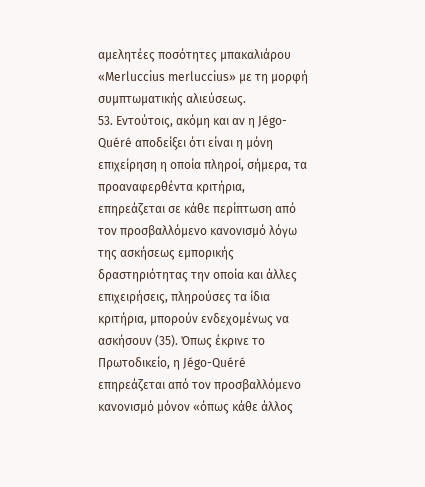αμελητέες ποσότητες μπακαλιάρου «Merluccius merluccius» με τη μορφή συμπτωματικής αλιεύσεως.
53. Εντούτοις, ακόμη και αν η Jégo-Quéré αποδείξει ότι είναι η μόνη επιχείρηση η οποία πληροί, σήμερα, τα προαναφερθέντα κριτήρια, επηρεάζεται σε κάθε περίπτωση από τον προσβαλλόμενο κανονισμό λόγω της ασκήσεως εμπορικής δραστηριότητας την οποία και άλλες επιχειρήσεις, πληρούσες τα ίδια κριτήρια, μπορούν ενδεχομένως να ασκήσουν (35). Όπως έκρινε το Πρωτοδικείο, η Jégo-Quéré επηρεάζεται από τον προσβαλλόμενο κανονισμό μόνον «όπως κάθε άλλος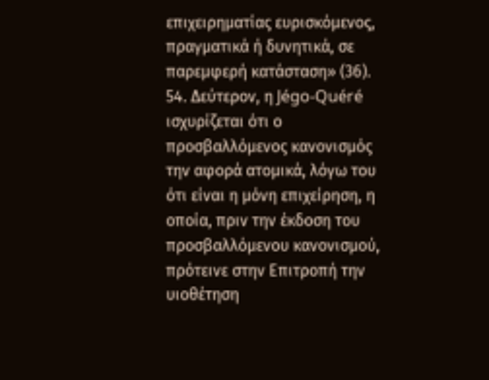επιχειρηματίας ευρισκόμενος, πραγματικά ή δυνητικά, σε παρεμφερή κατάσταση» (36).
54. Δεύτερον, η Jégo-Quéré ισχυρίζεται ότι ο προσβαλλόμενος κανονισμός την αφορά ατομικά, λόγω του ότι είναι η μόνη επιχείρηση, η οποία, πριν την έκδοση του προσβαλλόμενου κανονισμού, πρότεινε στην Επιτροπή την υιοθέτηση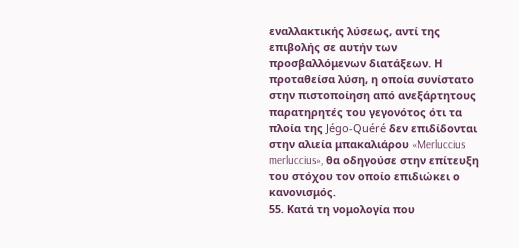εναλλακτικής λύσεως, αντί της επιβολής σε αυτήν των προσβαλλόμενων διατάξεων. Η προταθείσα λύση, η οποία συνίστατο στην πιστοποίηση από ανεξάρτητους παρατηρητές του γεγονότος ότι τα πλοία της Jégo-Quéré δεν επιδίδονται στην αλιεία μπακαλιάρου «Merluccius merluccius», θα οδηγούσε στην επίτευξη του στόχου τον οποίο επιδιώκει ο κανονισμός.
55. Κατά τη νομολογία που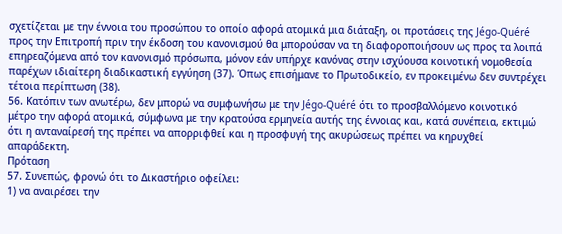σχετίζεται με την έννοια του προσώπου το οποίο αφορά ατομικά μια διάταξη, οι προτάσεις της Jégo-Quéré προς την Επιτροπή πριν την έκδοση του κανονισμού θα μπορούσαν να τη διαφοροποιήσουν ως προς τα λοιπά επηρεαζόμενα από τον κανονισμό πρόσωπα, μόνον εάν υπήρχε κανόνας στην ισχύουσα κοινοτική νομοθεσία παρέχων ιδιαίτερη διαδικαστική εγγύηση (37). Όπως επισήμανε το Πρωτοδικείο, εν προκειμένω δεν συντρέχει τέτοια περίπτωση (38).
56. Κατόπιν των ανωτέρω, δεν μπορώ να συμφωνήσω με την Jégo-Quéré ότι το προσβαλλόμενο κοινοτικό μέτρο την αφορά ατομικά, σύμφωνα με την κρατούσα ερμηνεία αυτής της έννοιας και, κατά συνέπεια, εκτιμώ ότι η ανταναίρεσή της πρέπει να απορριφθεί και η προσφυγή της ακυρώσεως πρέπει να κηρυχθεί απαράδεκτη.
Πρόταση
57. Συνεπώς, φρονώ ότι το Δικαστήριο οφείλει:
1) να αναιρέσει την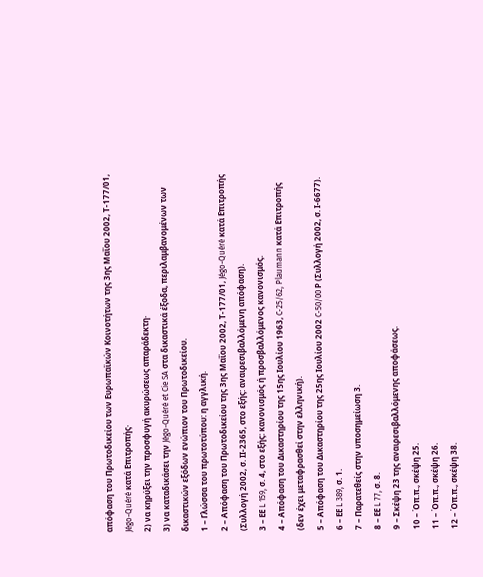απόφαση του Πρωτοδικείου των Ευρωπαϊκών Κοινοτήτων της 3ης Μαΐου 2002, Τ-177/01, Jégo-Quéré κατά Επιτροπής·
2) να κηρύξει την προσφυγή ακυρώσεως απαράδεκτη·
3) να καταδικάσει την Jégo-Quéré et Cie SA στα δικαστικά έξοδα, περιλαμβανομένων των δικαστικών εξόδων ενώπιον του Πρωτοδικείου.
1 – Γλώσσα του πρωτοτύπου: η αγγλική.
2 – Απόφαση του Πρωτοδικείου της 3ης Μαΐου 2002, Τ‑177/01, Jégo-Quéré κατά Επιτροπής (Συλλογή 2002, σ. ΙΙ‑2365, στο εξής: αναιρεσιβαλλόμενη απόφαση).
3 – ΕΕ L 159, σ. 4, στο εξής: κανονισμός ή προσβαλλόμενος κανονισμός.
4 – Απόφαση του Δικαστηρίου της 15ης Ιουλίου 1963, C‑25/62, Plaumann κατά Επιτροπής (δεν έχει μεταφρασθεί στην ελληνική).
5 – Απόφαση του Δικαστηρίου της 25ης Ιουλίου 2002 C‑50/00 Ρ (Συλλογή 2002, σ. Ι‑6677).
6 – ΕΕ L 389, σ. 1.
7 – Παρατεθείς στην υποσημείωση 3.
8 – ΕΕ L 77, σ. 8.
9 – Σκέψη 23 της αναιρεσιβαλλόμενης αποφάσεως.
10 – Όπ.π., σκέψη 25.
11 – Όπ.π., σκέψη 26.
12 – Όπ.π., σκέψη 38.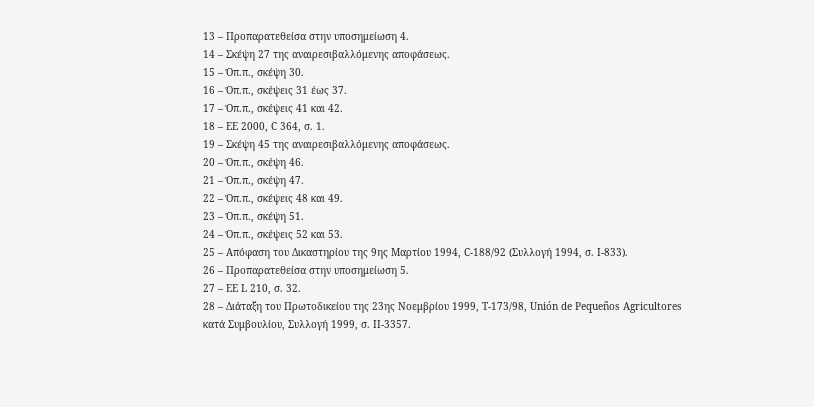13 – Προπαρατεθείσα στην υποσημείωση 4.
14 – Σκέψη 27 της αναιρεσιβαλλόμενης αποφάσεως.
15 – Όπ.π., σκέψη 30.
16 – Όπ.π., σκέψεις 31 έως 37.
17 – Όπ.π., σκέψεις 41 και 42.
18 – ΕΕ 2000, C 364, σ. 1.
19 – Σκέψη 45 της αναιρεσιβαλλόμενης αποφάσεως.
20 – Όπ.π., σκέψη 46.
21 – Όπ.π., σκέψη 47.
22 – Όπ.π., σκέψεις 48 και 49.
23 – Όπ.π., σκέψη 51.
24 – Όπ.π., σκέψεις 52 και 53.
25 – Απόφαση του Δικαστηρίου της 9ης Μαρτίου 1994, C‑188/92 (Συλλογή 1994, σ. Ι‑833).
26 – Προπαρατεθείσα στην υποσημείωση 5.
27 – ΕΕ L 210, σ. 32.
28 – Διάταξη του Πρωτοδικείου της 23ης Νοεμβρίου 1999, Τ‑173/98, Unión de Pequeños Agricultores κατά Συμβουλίου, Συλλογή 1999, σ. ΙΙ‑3357.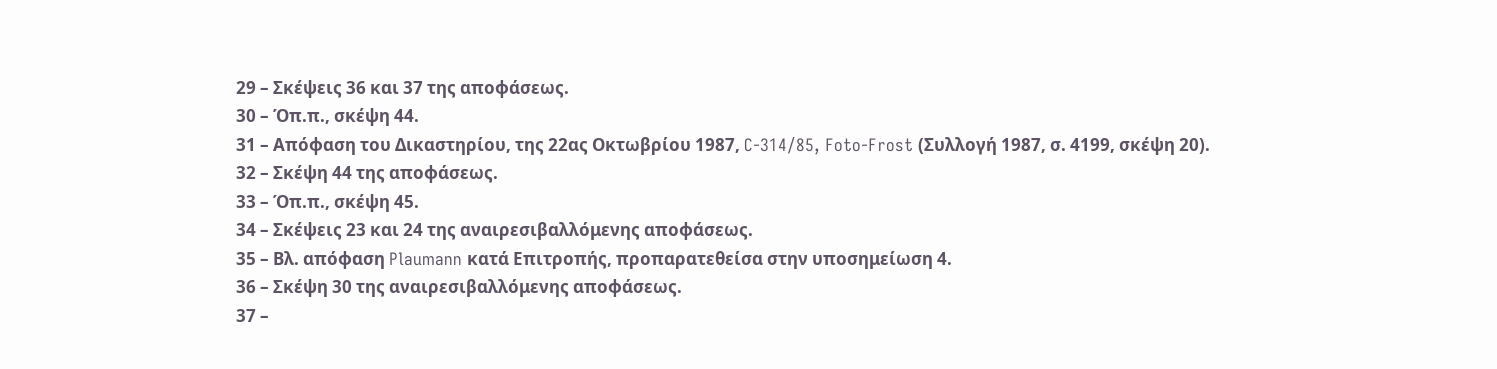29 – Σκέψεις 36 και 37 της αποφάσεως.
30 – Όπ.π., σκέψη 44.
31 – Απόφαση του Δικαστηρίου, της 22ας Οκτωβρίου 1987, C-314/85, Foto-Frost (Συλλογή 1987, σ. 4199, σκέψη 20).
32 – Σκέψη 44 της αποφάσεως.
33 – Όπ.π., σκέψη 45.
34 – Σκέψεις 23 και 24 της αναιρεσιβαλλόμενης αποφάσεως.
35 – Βλ. απόφαση Plaumann κατά Επιτροπής, προπαρατεθείσα στην υποσημείωση 4.
36 – Σκέψη 30 της αναιρεσιβαλλόμενης αποφάσεως.
37 –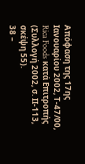Απόφαση της 17ης Ιανουαρίου 2002, Τ‑47/00, Rica Foods κατά Επιτροπής (Συλλογή 2002, σ. ΙΙ‑113, σκέψη 55).
38 –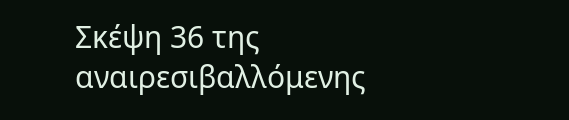Σκέψη 36 της αναιρεσιβαλλόμενης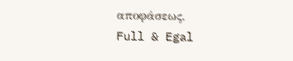αποφάσεως.
Full & Egal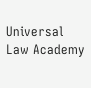Universal Law Academy